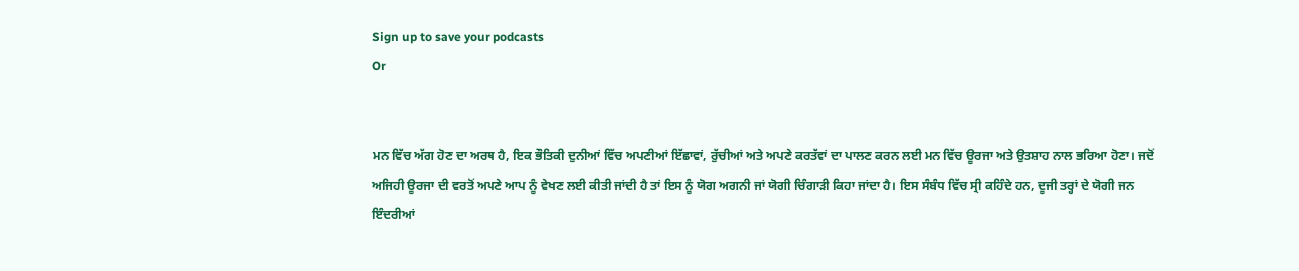Sign up to save your podcasts
Or


ਮਨ ਵਿੱਚ ਅੱਗ ਹੋਣ ਦਾ ਅਰਥ ਹੈ, ਇਕ ਭੌਤਿਕੀ ਦੁਨੀਆਂ ਵਿੱਚ ਅਪਣੀਆਂ ਇੱਛਾਵਾਂ, ਰੁੱਚੀਆਂ ਅਤੇ ਅਪਣੇ ਕਰਤੱਵਾਂ ਦਾ ਪਾਲਣ ਕਰਨ ਲਈ ਮਨ ਵਿੱਚ ਊਰਜਾ ਅਤੇ ਉਤਸ਼ਾਹ ਨਾਲ ਭਰਿਆ ਹੋਣਾ। ਜਦੋਂ ਅਜਿਹੀ ਊਰਜਾ ਦੀ ਵਰਤੋਂ ਅਪਣੇ ਆਪ ਨੂੰ ਵੇਖਣ ਲਈ ਕੀਤੀ ਜਾਂਦੀ ਹੈ ਤਾਂ ਇਸ ਨੂੰ ਯੋਗ ਅਗਨੀ ਜਾਂ ਯੋਗੀ ਚਿੰਗਾੜੀ ਕਿਹਾ ਜਾਂਦਾ ਹੈ। ਇਸ ਸੰਬੰਧ ਵਿੱਚ ਸ੍ਰੀ ਕਹਿੰਦੇ ਹਨ, ਦੂਜੀ ਤਰ੍ਹਾਂ ਦੇ ਯੋਗੀ ਜਨ ਇੰਦਰੀਆਂ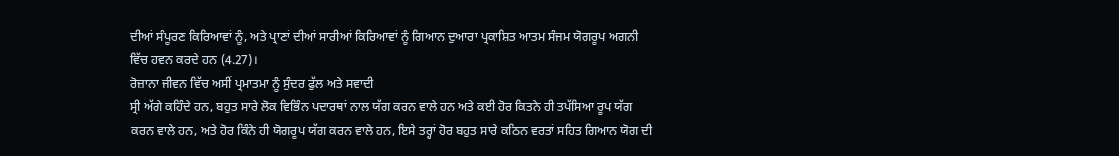ਦੀਆਂ ਸੰਪੂਰਣ ਕਿਰਿਆਵਾਂ ਨੂੰ, ਅਤੇ ਪ੍ਰਾਣਾਂ ਦੀਆਂ ਸਾਰੀਆਂ ਕਿਰਿਆਵਾਂ ਨੂੰ ਗਿਆਨ ਦੁਆਰਾ ਪ੍ਰਕਾਸ਼ਿਤ ਆਤਮ ਸੰਜਮ ਯੋਗਰੂਪ ਅਗਨੀ ਵਿੱਚ ਹਵਨ ਕਰਦੇ ਹਨ (4.27)।
ਰੋਜ਼ਾਨਾ ਜੀਵਨ ਵਿੱਚ ਅਸੀਂ ਪ੍ਰਮਾਤਮਾ ਨੂੰ ਸੁੰਦਰ ਫੁੱਲ ਅਤੇ ਸਵਾਦੀ
ਸ੍ਰੀ ਅੱਗੇ ਕਹਿੰਦੇ ਹਨ, ਬਹੁਤ ਸਾਰੇ ਲੋਕ ਵਿਭਿੰਨ ਪਦਾਰਥਾਂ ਨਾਲ ਯੱਗ ਕਰਨ ਵਾਲੇ ਹਨ ਅਤੇ ਕਈ ਹੋਰ ਕਿਤਨੇ ਹੀ ਤਪੱਸਿਆ ਰੂਪ ਯੱਗ ਕਰਨ ਵਾਲੇ ਹਨ, ਅਤੇ ਹੋਰ ਕਿੰਨੇ ਹੀ ਯੋਗਰੂਪ ਯੱਗ ਕਰਨ ਵਾਲੇ ਹਨ, ਇਸੇ ਤਰ੍ਹਾਂ ਹੋਰ ਬਹੁਤ ਸਾਰੇ ਕਠਿਨ ਵਰਤਾਂ ਸਹਿਤ ਗਿਆਨ ਯੋਗ ਦੀ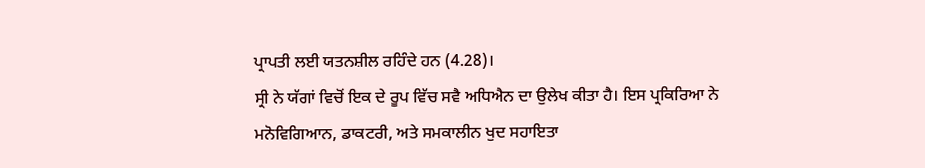ਪ੍ਰਾਪਤੀ ਲਈ ਯਤਨਸ਼ੀਲ ਰਹਿੰਦੇ ਹਨ (4.28)।
ਸ੍ਰੀ ਨੇ ਯੱਗਾਂ ਵਿਚੋਂ ਇਕ ਦੇ ਰੂਪ ਵਿੱਚ ਸਵੈ ਅਧਿਐਨ ਦਾ ਉਲੇਖ ਕੀਤਾ ਹੈ। ਇਸ ਪ੍ਰਕਿਰਿਆ ਨੇ ਮਨੋਵਿਗਿਆਨ, ਡਾਕਟਰੀ, ਅਤੇ ਸਮਕਾਲੀਨ ਖੁਦ ਸਹਾਇਤਾ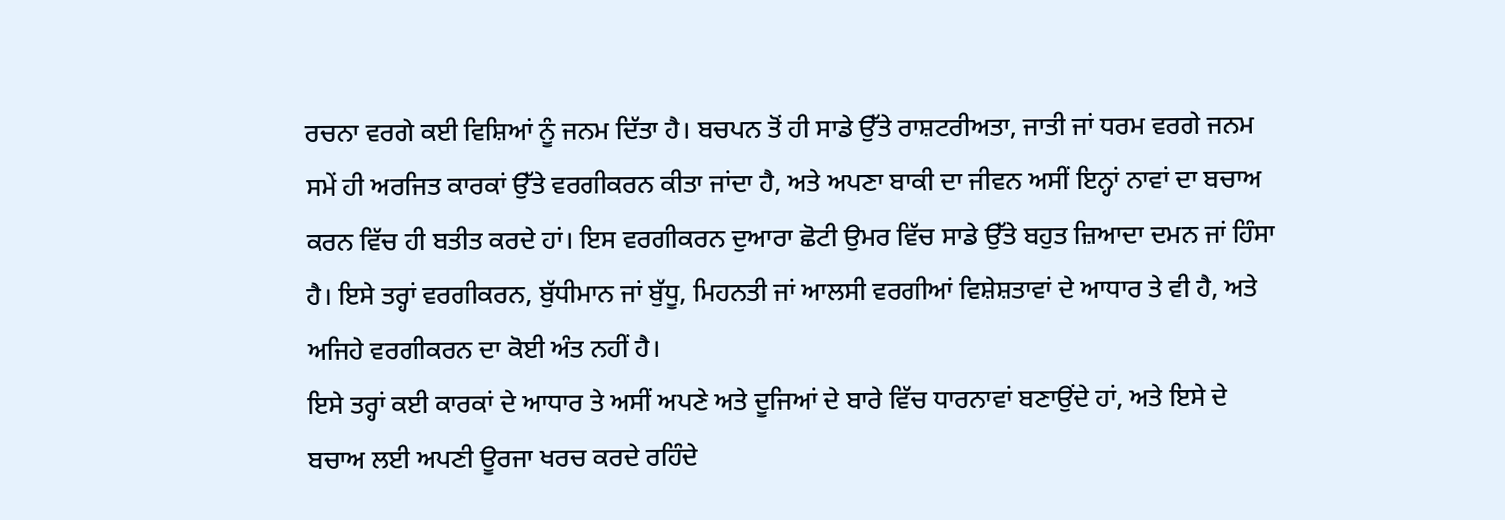ਰਚਨਾ ਵਰਗੇ ਕਈ ਵਿਸ਼ਿਆਂ ਨੂੰ ਜਨਮ ਦਿੱਤਾ ਹੈ। ਬਚਪਨ ਤੋਂ ਹੀ ਸਾਡੇ ਉੱਤੇ ਰਾਸ਼ਟਰੀਅਤਾ, ਜਾਤੀ ਜਾਂ ਧਰਮ ਵਰਗੇ ਜਨਮ ਸਮੇਂ ਹੀ ਅਰਜਿਤ ਕਾਰਕਾਂ ਉੱਤੇ ਵਰਗੀਕਰਨ ਕੀਤਾ ਜਾਂਦਾ ਹੈ, ਅਤੇ ਅਪਣਾ ਬਾਕੀ ਦਾ ਜੀਵਨ ਅਸੀਂ ਇਨ੍ਹਾਂ ਨਾਵਾਂ ਦਾ ਬਚਾਅ ਕਰਨ ਵਿੱਚ ਹੀ ਬਤੀਤ ਕਰਦੇ ਹਾਂ। ਇਸ ਵਰਗੀਕਰਨ ਦੁਆਰਾ ਛੋਟੀ ਉਮਰ ਵਿੱਚ ਸਾਡੇ ਉੱਤੇ ਬਹੁਤ ਜ਼ਿਆਦਾ ਦਮਨ ਜਾਂ ਹਿੰਸਾ ਹੈ। ਇਸੇ ਤਰ੍ਹਾਂ ਵਰਗੀਕਰਨ, ਬੁੱਧੀਮਾਨ ਜਾਂ ਬੁੱਧੂ, ਮਿਹਨਤੀ ਜਾਂ ਆਲਸੀ ਵਰਗੀਆਂ ਵਿਸ਼ੇਸ਼ਤਾਵਾਂ ਦੇ ਆਧਾਰ ਤੇ ਵੀ ਹੈ, ਅਤੇ ਅਜਿਹੇ ਵਰਗੀਕਰਨ ਦਾ ਕੋਈ ਅੰਤ ਨਹੀਂ ਹੈ।
ਇਸੇ ਤਰ੍ਹਾਂ ਕਈ ਕਾਰਕਾਂ ਦੇ ਆਧਾਰ ਤੇ ਅਸੀਂ ਅਪਣੇ ਅਤੇ ਦੂਜਿਆਂ ਦੇ ਬਾਰੇ ਵਿੱਚ ਧਾਰਨਾਵਾਂ ਬਣਾਉਂਦੇ ਹਾਂ, ਅਤੇ ਇਸੇ ਦੇ ਬਚਾਅ ਲਈ ਅਪਣੀ ਊਰਜਾ ਖਰਚ ਕਰਦੇ ਰਹਿੰਦੇ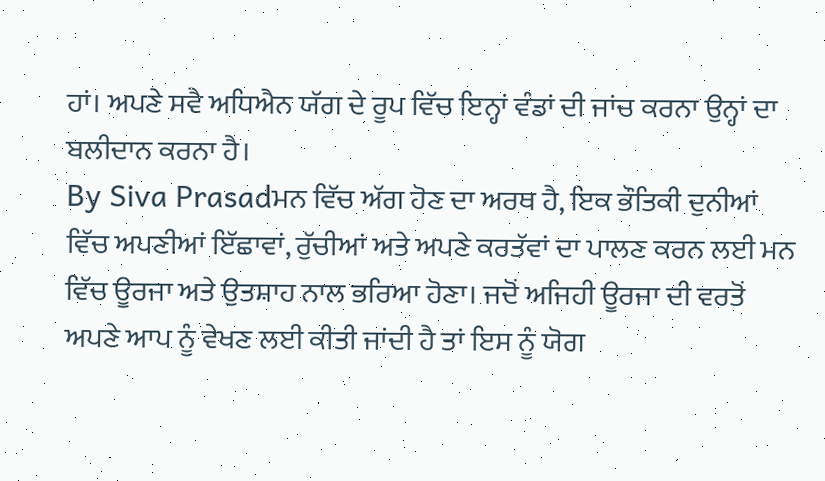ਹਾਂ। ਅਪਣੇ ਸਵੈ ਅਧਿਐਨ ਯੱਗ ਦੇ ਰੂਪ ਵਿੱਚ ਇਨ੍ਹਾਂ ਵੰਡਾਂ ਦੀ ਜਾਂਚ ਕਰਨਾ ਉਨ੍ਹਾਂ ਦਾ ਬਲੀਦਾਨ ਕਰਨਾ ਹੈ।
By Siva Prasadਮਨ ਵਿੱਚ ਅੱਗ ਹੋਣ ਦਾ ਅਰਥ ਹੈ, ਇਕ ਭੌਤਿਕੀ ਦੁਨੀਆਂ ਵਿੱਚ ਅਪਣੀਆਂ ਇੱਛਾਵਾਂ, ਰੁੱਚੀਆਂ ਅਤੇ ਅਪਣੇ ਕਰਤੱਵਾਂ ਦਾ ਪਾਲਣ ਕਰਨ ਲਈ ਮਨ ਵਿੱਚ ਊਰਜਾ ਅਤੇ ਉਤਸ਼ਾਹ ਨਾਲ ਭਰਿਆ ਹੋਣਾ। ਜਦੋਂ ਅਜਿਹੀ ਊਰਜਾ ਦੀ ਵਰਤੋਂ ਅਪਣੇ ਆਪ ਨੂੰ ਵੇਖਣ ਲਈ ਕੀਤੀ ਜਾਂਦੀ ਹੈ ਤਾਂ ਇਸ ਨੂੰ ਯੋਗ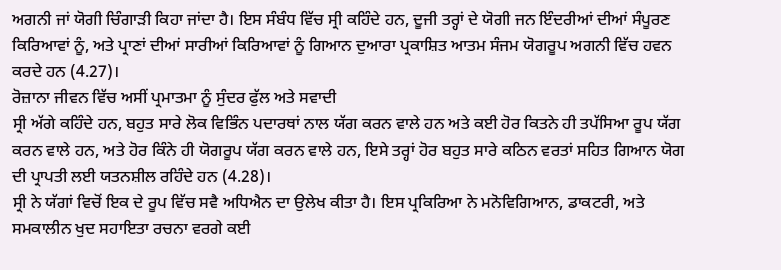ਅਗਨੀ ਜਾਂ ਯੋਗੀ ਚਿੰਗਾੜੀ ਕਿਹਾ ਜਾਂਦਾ ਹੈ। ਇਸ ਸੰਬੰਧ ਵਿੱਚ ਸ੍ਰੀ ਕਹਿੰਦੇ ਹਨ, ਦੂਜੀ ਤਰ੍ਹਾਂ ਦੇ ਯੋਗੀ ਜਨ ਇੰਦਰੀਆਂ ਦੀਆਂ ਸੰਪੂਰਣ ਕਿਰਿਆਵਾਂ ਨੂੰ, ਅਤੇ ਪ੍ਰਾਣਾਂ ਦੀਆਂ ਸਾਰੀਆਂ ਕਿਰਿਆਵਾਂ ਨੂੰ ਗਿਆਨ ਦੁਆਰਾ ਪ੍ਰਕਾਸ਼ਿਤ ਆਤਮ ਸੰਜਮ ਯੋਗਰੂਪ ਅਗਨੀ ਵਿੱਚ ਹਵਨ ਕਰਦੇ ਹਨ (4.27)।
ਰੋਜ਼ਾਨਾ ਜੀਵਨ ਵਿੱਚ ਅਸੀਂ ਪ੍ਰਮਾਤਮਾ ਨੂੰ ਸੁੰਦਰ ਫੁੱਲ ਅਤੇ ਸਵਾਦੀ
ਸ੍ਰੀ ਅੱਗੇ ਕਹਿੰਦੇ ਹਨ, ਬਹੁਤ ਸਾਰੇ ਲੋਕ ਵਿਭਿੰਨ ਪਦਾਰਥਾਂ ਨਾਲ ਯੱਗ ਕਰਨ ਵਾਲੇ ਹਨ ਅਤੇ ਕਈ ਹੋਰ ਕਿਤਨੇ ਹੀ ਤਪੱਸਿਆ ਰੂਪ ਯੱਗ ਕਰਨ ਵਾਲੇ ਹਨ, ਅਤੇ ਹੋਰ ਕਿੰਨੇ ਹੀ ਯੋਗਰੂਪ ਯੱਗ ਕਰਨ ਵਾਲੇ ਹਨ, ਇਸੇ ਤਰ੍ਹਾਂ ਹੋਰ ਬਹੁਤ ਸਾਰੇ ਕਠਿਨ ਵਰਤਾਂ ਸਹਿਤ ਗਿਆਨ ਯੋਗ ਦੀ ਪ੍ਰਾਪਤੀ ਲਈ ਯਤਨਸ਼ੀਲ ਰਹਿੰਦੇ ਹਨ (4.28)।
ਸ੍ਰੀ ਨੇ ਯੱਗਾਂ ਵਿਚੋਂ ਇਕ ਦੇ ਰੂਪ ਵਿੱਚ ਸਵੈ ਅਧਿਐਨ ਦਾ ਉਲੇਖ ਕੀਤਾ ਹੈ। ਇਸ ਪ੍ਰਕਿਰਿਆ ਨੇ ਮਨੋਵਿਗਿਆਨ, ਡਾਕਟਰੀ, ਅਤੇ ਸਮਕਾਲੀਨ ਖੁਦ ਸਹਾਇਤਾ ਰਚਨਾ ਵਰਗੇ ਕਈ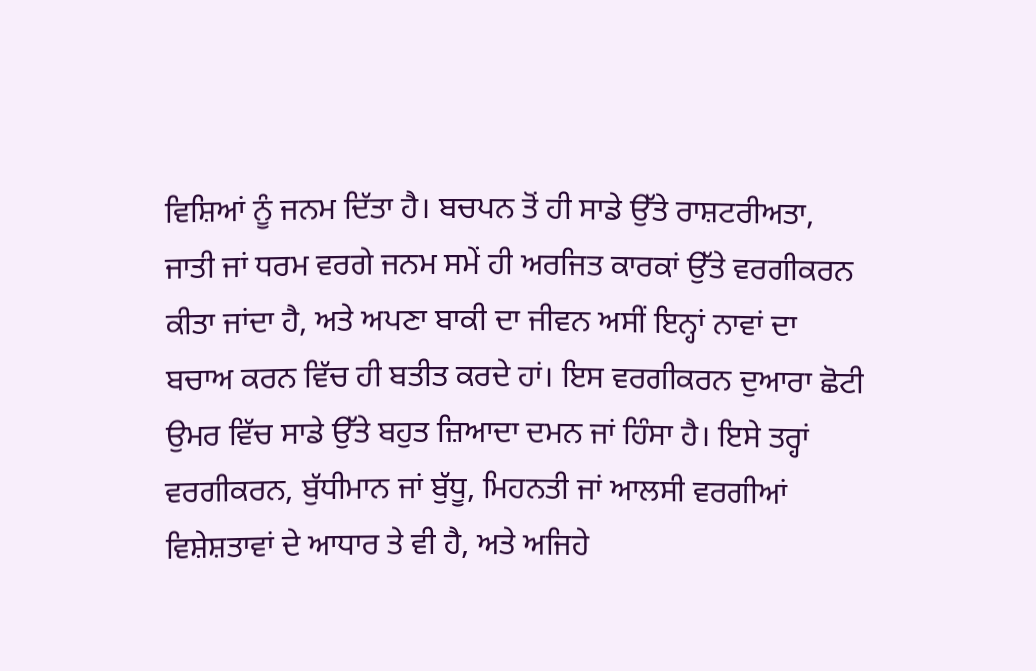ਵਿਸ਼ਿਆਂ ਨੂੰ ਜਨਮ ਦਿੱਤਾ ਹੈ। ਬਚਪਨ ਤੋਂ ਹੀ ਸਾਡੇ ਉੱਤੇ ਰਾਸ਼ਟਰੀਅਤਾ, ਜਾਤੀ ਜਾਂ ਧਰਮ ਵਰਗੇ ਜਨਮ ਸਮੇਂ ਹੀ ਅਰਜਿਤ ਕਾਰਕਾਂ ਉੱਤੇ ਵਰਗੀਕਰਨ ਕੀਤਾ ਜਾਂਦਾ ਹੈ, ਅਤੇ ਅਪਣਾ ਬਾਕੀ ਦਾ ਜੀਵਨ ਅਸੀਂ ਇਨ੍ਹਾਂ ਨਾਵਾਂ ਦਾ ਬਚਾਅ ਕਰਨ ਵਿੱਚ ਹੀ ਬਤੀਤ ਕਰਦੇ ਹਾਂ। ਇਸ ਵਰਗੀਕਰਨ ਦੁਆਰਾ ਛੋਟੀ ਉਮਰ ਵਿੱਚ ਸਾਡੇ ਉੱਤੇ ਬਹੁਤ ਜ਼ਿਆਦਾ ਦਮਨ ਜਾਂ ਹਿੰਸਾ ਹੈ। ਇਸੇ ਤਰ੍ਹਾਂ ਵਰਗੀਕਰਨ, ਬੁੱਧੀਮਾਨ ਜਾਂ ਬੁੱਧੂ, ਮਿਹਨਤੀ ਜਾਂ ਆਲਸੀ ਵਰਗੀਆਂ ਵਿਸ਼ੇਸ਼ਤਾਵਾਂ ਦੇ ਆਧਾਰ ਤੇ ਵੀ ਹੈ, ਅਤੇ ਅਜਿਹੇ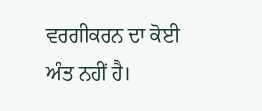ਵਰਗੀਕਰਨ ਦਾ ਕੋਈ ਅੰਤ ਨਹੀਂ ਹੈ।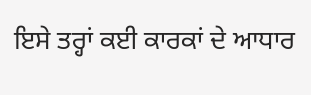ਇਸੇ ਤਰ੍ਹਾਂ ਕਈ ਕਾਰਕਾਂ ਦੇ ਆਧਾਰ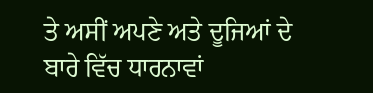ਤੇ ਅਸੀਂ ਅਪਣੇ ਅਤੇ ਦੂਜਿਆਂ ਦੇ ਬਾਰੇ ਵਿੱਚ ਧਾਰਨਾਵਾਂ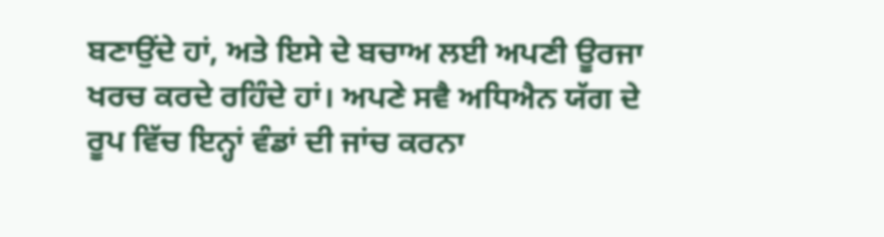ਬਣਾਉਂਦੇ ਹਾਂ, ਅਤੇ ਇਸੇ ਦੇ ਬਚਾਅ ਲਈ ਅਪਣੀ ਊਰਜਾ ਖਰਚ ਕਰਦੇ ਰਹਿੰਦੇ ਹਾਂ। ਅਪਣੇ ਸਵੈ ਅਧਿਐਨ ਯੱਗ ਦੇ ਰੂਪ ਵਿੱਚ ਇਨ੍ਹਾਂ ਵੰਡਾਂ ਦੀ ਜਾਂਚ ਕਰਨਾ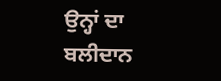ਉਨ੍ਹਾਂ ਦਾ ਬਲੀਦਾਨ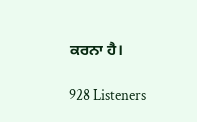ਕਰਨਾ ਹੈ।

928 Listeners